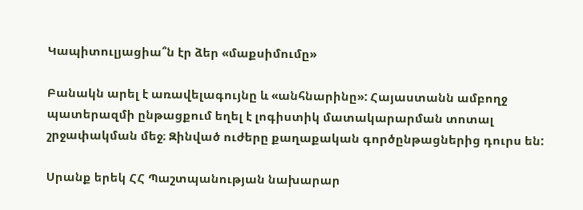Կապիտուլյացիա՞ն էր ձեր «մաքսիմումը»

Բանակն արել է առավելագույնը և «անհնարինը»: Հայաստանն ամբողջ պատերազմի ընթացքում եղել է լոգիստիկ մատակարարման տոտալ շրջափակման մեջ։ Զինված ուժերը քաղաքական գործընթացներից դուրս են:

Սրանք երեկ ՀՀ Պաշտպանության նախարար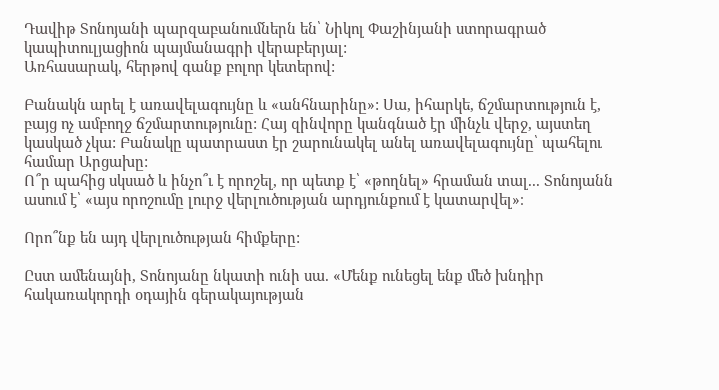Դավիթ Տոնոյանի պարզաբանումներն են՝ Նիկոլ Փաշինյանի ստորագրած կապիտուլյացիոն պայմանագրի վերաբերյալ:
Առհասարակ, հերթով գանք բոլոր կետերով:

Բանակն արել է առավելագույնը և «անհնարինը»: Սա, իհարկե, ճշմարտություն է, բայց ոչ ամբողջ ճշմարտությունը: Հայ զինվորը կանգնած էր մինչև վերջ, այստեղ կասկած չկա: Բանակը պատրաստ էր շարունակել անել առավելագույնը՝ պահելու համար Արցախը:
Ո՞ր պահից սկսած և ինչո՞ւ է որոշել, որ պետք է՝ «թողնել» հրաման տալ... Տոնոյանն ասում է՝ «այս որոշումը լուրջ վերլուծության արդյունքում է կատարվել»։

Որո՞նք են այդ վերլուծության հիմքերը:

Ըստ ամենայնի, Տոնոյանը նկատի ունի սա. «Մենք ունեցել ենք մեծ խնդիր հակառակորդի օդային գերակայության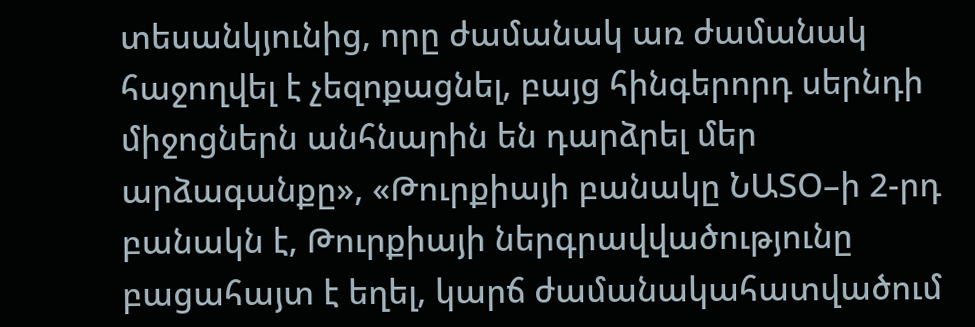տեսանկյունից, որը ժամանակ առ ժամանակ հաջողվել է չեզոքացնել, բայց հինգերորդ սերնդի միջոցներն անհնարին են դարձրել մեր արձագանքը», «Թուրքիայի բանակը ՆԱՏՕ–ի 2-րդ բանակն է, Թուրքիայի ներգրավվածությունը բացահայտ է եղել, կարճ ժամանակահատվածում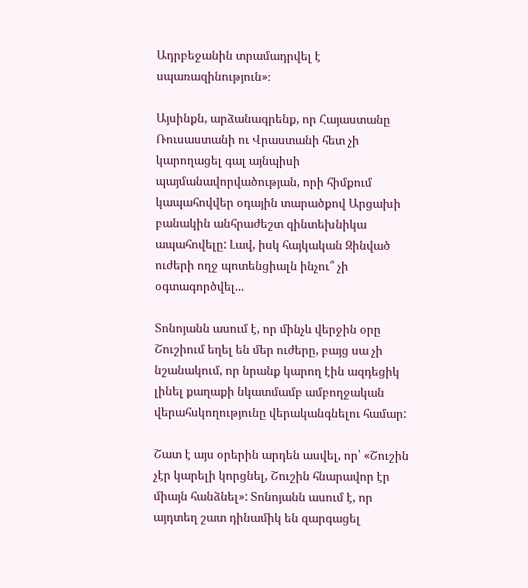Ադրբեջանին տրամադրվել է սպառազինություն»։

Այսինքն, արձանագրենք, որ Հայաստանը Ռուսաստանի ու Վրաստանի հետ չի կարողացել գալ այնպիսի պայմանավորվածության, որի հիմքում կապահովվեր օդային տարածքով Արցախի բանակին անհրաժեշտ զինտեխնիկա ապահովելը: Լավ, իսկ հայկական Զինված ուժերի ողջ պոտենցիալն ինչու՞ չի օգտագործվել...

Տոնոյանն ասում է, որ մինչև վերջին օրը Շուշիում եղել են մեր ուժերը, բայց սա չի նշանակում, որ նրանք կարող էին ազդեցիկ լինել քաղաքի նկատմամբ ամբողջական վերահսկողությունը վերականգնելու համար:

Շատ է այս օրերին արդեն ասվել, որ՝ «Շուշին չէր կարելի կորցնել, Շուշին հնարավոր էր միայն հանձնել»: Տոնոյանն ասում է, որ այդտեղ շատ դինամիկ են զարգացել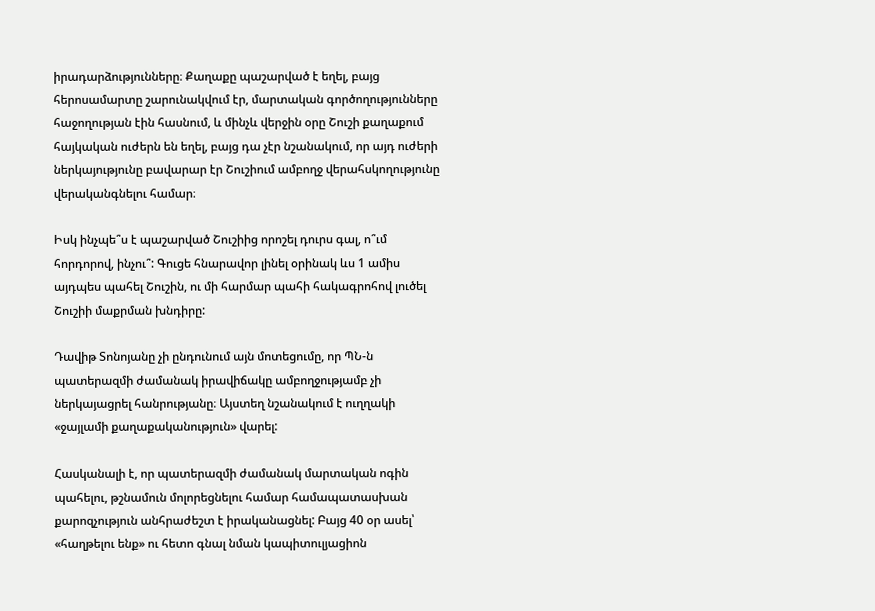իրադարձությունները։ Քաղաքը պաշարված է եղել, բայց հերոսամարտը շարունակվում էր, մարտական գործողությունները հաջողության էին հասնում, և մինչև վերջին օրը Շուշի քաղաքում հայկական ուժերն են եղել, բայց դա չէր նշանակում, որ այդ ուժերի ներկայությունը բավարար էր Շուշիում ամբողջ վերահսկողությունը վերականգնելու համար։

Իսկ ինչպե՞ս է պաշարված Շուշիից որոշել դուրս գալ, ո՞ւմ հորդորով, ինչու՞: Գուցե հնարավոր լինել օրինակ ևս 1 ամիս այդպես պահել Շուշին, ու մի հարմար պահի հակագրոհով լուծել Շուշիի մաքրման խնդիրը:

Դավիթ Տոնոյանը չի ընդունում այն մոտեցումը, որ ՊՆ-ն պատերազմի ժամանակ իրավիճակը ամբողջությամբ չի ներկայացրել հանրությանը։ Այստեղ նշանակում է ուղղակի «ջայլամի քաղաքականություն» վարել:

Հասկանալի է, որ պատերազմի ժամանակ մարտական ոգին պահելու, թշնամուն մոլորեցնելու համար համապատասխան քարոզչություն անհրաժեշտ է իրականացնել: Բայց 40 օր ասել՝ «հաղթելու ենք» ու հետո գնալ նման կապիտուլյացիոն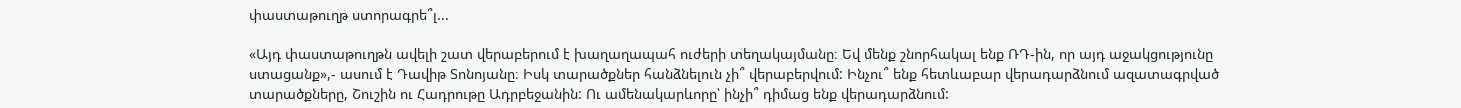փաստաթուղթ ստորագրե՞լ...

«Այդ փաստաթուղթն ավելի շատ վերաբերում է խաղաղապահ ուժերի տեղակայմանը։ Եվ մենք շնորհակալ ենք ՌԴ-ին, որ այդ աջակցությունը ստացանք»,- ասում է Դավիթ Տոնոյանը։ Իսկ տարածքներ հանձնելուն չի՞ վերաբերվում: Ինչու՞ ենք հետևաբար վերադարձնում ազատագրված տարածքները, Շուշին ու Հադրութը Ադրբեջանին: Ու ամենակարևորը՝ ինչի՞ դիմաց ենք վերադարձնում: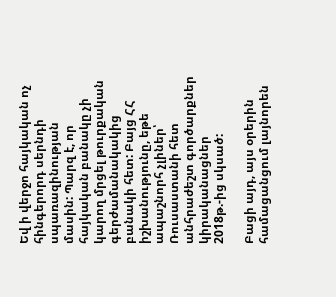Եվ ի վերջո հայկական ոչ հինգերորդ սերնդի սպառազինության մասին: Պարզ է, որ հայկական բանակը չի կարող մրցել թուրքական գերժամանակակից բանակի հետ: Բայց ՀՀ իշխանությունը, եթե ապաշնորհ չլիներ՝ Ռուսաստանի հետ անհրաժեշտ գործարքներ կիրականացներ 2018թ.-ից սկսած:

Բացի այդ, այս օրերին համացանցում լայնորեն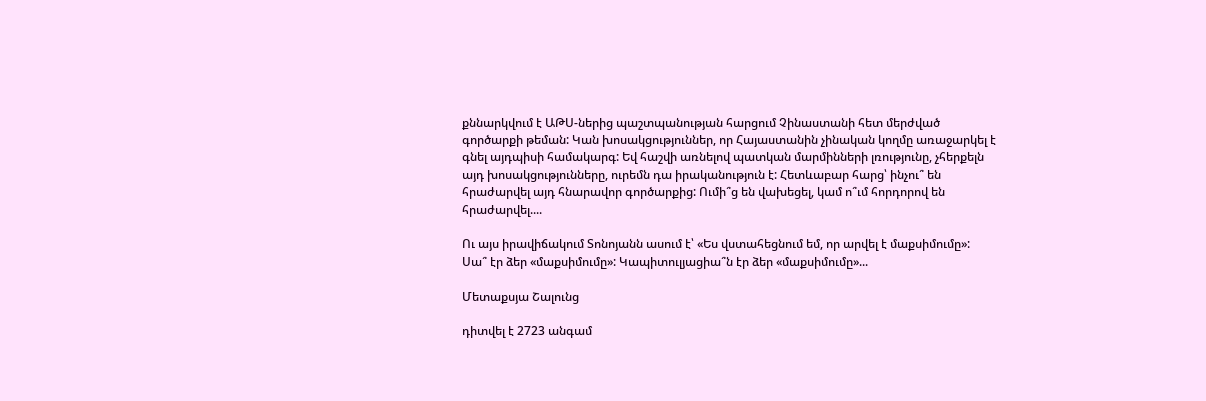քննարկվում է ԱԹՍ-ներից պաշտպանության հարցում Չինաստանի հետ մերժված գործարքի թեման: Կան խոսակցություններ, որ Հայաստանին չինական կողմը առաջարկել է գնել այդպիսի համակարգ: Եվ հաշվի առնելով պատկան մարմինների լռությունը, չհերքելն այդ խոսակցությունները, ուրեմն դա իրականություն է: Հետևաբար հարց՝ ինչու՞ են հրաժարվել այդ հնարավոր գործարքից: Ումի՞ց են վախեցել, կամ ո՞ւմ հորդորով են հրաժարվել....

Ու այս իրավիճակում Տոնոյանն ասում է՝ «Ես վստահեցնում եմ, որ արվել է մաքսիմումը»:
Սա՞ էր ձեր «մաքսիմումը»: Կապիտուլյացիա՞ն էր ձեր «մաքսիմումը»...

Մետաքսյա Շալունց

դիտվել է 2723 անգամ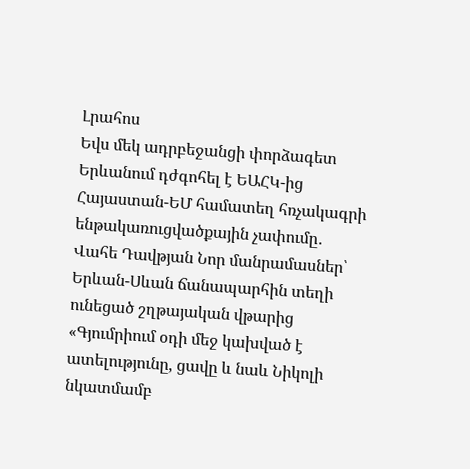Լրահոս
Եվս մեկ ադրբեջանցի փորձագետ Երևանում դժգոհել է ԵԱՀԿ-ից Հայաստան-ԵՄ համատեղ հռչակագրի ենթակառուցվածքային չափումը․ Վահե Դավթյան Նոր մանրամասներ՝ Երևան-Սևան ճանապարհին տեղի ունեցած շղթայական վթարից «Գյումրիում օդի մեջ կախված է ատելությունը, ցավը և նաև Նիկոլի նկատմամբ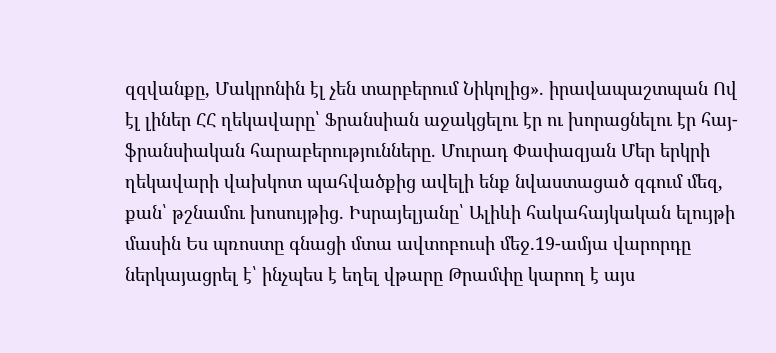զզվանքը, Մակրոնին էլ չեն տարբերում Նիկոլից». իրավապաշտպան Ով էլ լիներ ՀՀ ղեկավարը՝ Ֆրանսիան աջակցելու էր ու խորացնելու էր հայ-ֆրանսիական հարաբերությունները. Մուրադ Փափազյան Մեր երկրի ղեկավարի վախկոտ պահվածքից ավելի ենք նվաստացած զգում մեզ, քան՝ թշնամու խոսույթից. Իսրայելյանը՝ Ալիևի հակահայկական ելույթի մասին Ես պռոստը գնացի մտա ավտոբուսի մեջ․19-ամյա վարորդը ներկայացրել է՝ ինչպես է եղել վթարը Թրամփը կարող է այս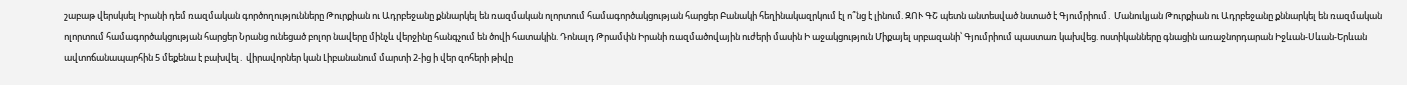շաբաթ վերսկսել Իրանի դեմ ռազմական գործողությունները Թուրքիան ու Ադրբեջանը քննարկել են ռազմական ոլորտում համագործակցության հարցեր Բանակի հեղինակազրկում էլ ո՞նց է լինում. ԶՈՒ ԳՇ պետն անտեսված նստած է Գյումրիում․ Մանուկյան Թուրքիան ու Ադրբեջանը քննարկել են ռազմական ոլորտում համագործակցության հարցեր Նրանց ունեցած բոլոր նավերը մինչև վերջինը հանգչում են ծովի հատակին. Դոնալդ Թրամփն Իրանի ռազմածովային ուժերի մասին Ի աջակցություն Միքայել սրբազանի՝ Գյումրիում պաստառ կախվեց. ոստիկանները գնացին առաջնորդարան Իջևան-Սևան-Երևան ավտոճանապարհին 5 մեքենա է բախվել․ վիրավորներ կան Լիբանանում մարտի 2-ից ի վեր զոհերի թիվը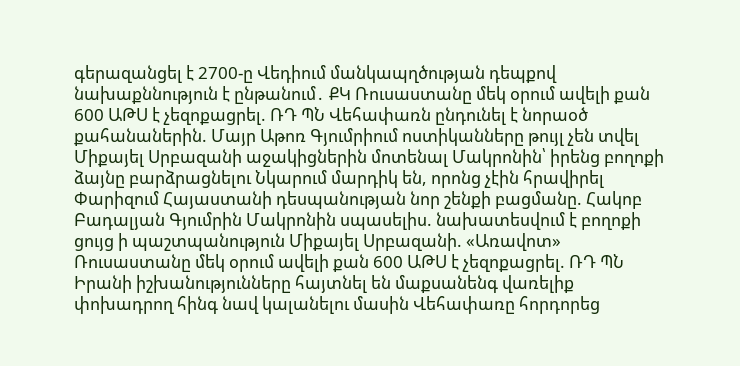գերազանցել է 2700-ը Վեդիում մանկապղծության դեպքով նախաքննություն է ընթանում․ ՔԿ Ռուսաստանը մեկ օրում ավելի քան 600 ԱԹՍ է չեզոքացրել. ՌԴ ՊՆ Վեհափառն ընդունել է նորաօծ քահանաներին. Մայր Աթոռ Գյումրիում ոստիկանները թույլ չեն տվել Միքայել Սրբազանի աջակիցներին մոտենալ Մակրոնին՝ իրենց բողոքի ձայնը բարձրացնելու Նկարում մարդիկ են, որոնց չէին հրավիրել Փարիզում Հայաստանի դեսպանության նոր շենքի բացմանը. Հակոբ Բադալյան Գյումրին Մակրոնին սպասելիս. նախատեսվում է բողոքի ցույց ի պաշտպանություն Միքայել Սրբազանի. «Առավոտ» Ռուսաստանը մեկ օրում ավելի քան 600 ԱԹՍ է չեզոքացրել. ՌԴ ՊՆ Իրանի իշխանությունները հայտնել են մաքսանենգ վառելիք փոխադրող հինգ նավ կալանելու մասին Վեհափառը հորդորեց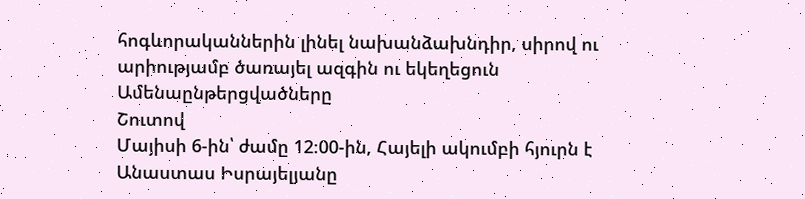հոգևորականներին լինել նախանձախնդիր, սիրով ու արիությամբ ծառայել ազգին ու եկեղեցուն
Ամենաընթերցվածները
Շուտով
Մայիսի 6-ին՝ ժամը 12։00-ին, Հայելի ակումբի հյուրն է Անաստաս Իսրայելյանը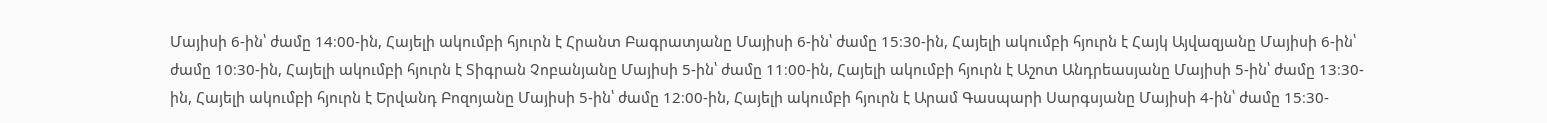Մայիսի 6-ին՝ ժամը 14։00-ին, Հայելի ակումբի հյուրն է Հրանտ Բագրատյանը Մայիսի 6-ին՝ ժամը 15։30-ին, Հայելի ակումբի հյուրն է Հայկ Այվազյանը Մայիսի 6-ին՝ ժամը 10։30-ին, Հայելի ակումբի հյուրն է Տիգրան Չոբանյանը Մայիսի 5-ին՝ ժամը 11։00-ին, Հայելի ակումբի հյուրն է Աշոտ Անդրեասյանը Մայիսի 5-ին՝ ժամը 13։30-ին, Հայելի ակումբի հյուրն է Երվանդ Բոզոյանը Մայիսի 5-ին՝ ժամը 12։00-ին, Հայելի ակումբի հյուրն է Արամ Գասպարի Սարգսյանը Մայիսի 4-ին՝ ժամը 15։30-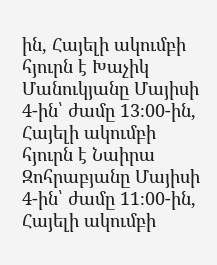ին, Հայելի ակումբի հյուրն է Խաչիկ Մանուկյանը Մայիսի 4-ին՝ ժամը 13։00-ին, Հայելի ակումբի հյուրն է Նաիրա Զոհրաբյանը Մայիսի 4-ին՝ ժամը 11։00-ին, Հայելի ակումբի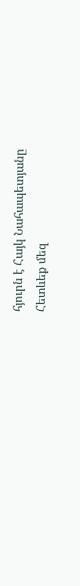հյուրն է Հայկ Նահապետյանը
Հետևեք մեզ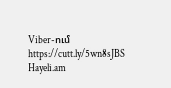Viber-ում https://cutt.ly/5wn8sJBS
Hayeli.am